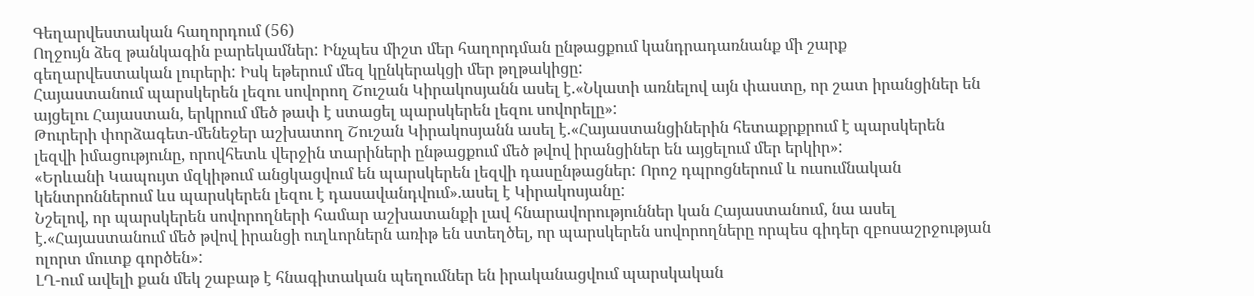Գեղարվեստական հաղորդում (56)
Ողջույն ձեզ թանկագին բարեկամներ: Ինչպես միշտ մեր հաղորդման ընթացքում կանդրադառնանք մի շարք գեղարվեստական լուրերի: Իսկ եթերում մեզ կընկերակցի մեր թղթակիցը:
Հայաստանում պարսկերեն լեզու սովորող Շուշան Կիրակոսյանն ասել է.«Նկատի առնելով այն փաստը, որ շատ իրանցիներ են այցելու Հայաստան, երկրում մեծ թափ է ստացել պարսկերեն լեզու սովորելը»:
Թուրերի փորձագետ-մենեջեր աշխատող Շուշան Կիրակոսյանն ասել է.«Հայաստանցիներին հետաքրքրում է պարսկերեն լեզվի իմացությունը, որովհետև վերջին տարիների ընթացքում մեծ թվով իրանցիներ են այցելում մեր երկիր»:
«Երևանի Կապույտ մզկիթում անցկացվում են պարսկերեն լեզվի դասընթացներ: Որոշ դպրոցներում և ուսումնական կենտրոններում ևս պարսկերեն լեզու է դասավանդվում».ասել է Կիրակոսյանը:
Նշելով, որ պարսկերեն սովորողների համար աշխատանքի լավ հնարավորություններ կան Հայաստանում, նա ասել է.«Հայաստանում մեծ թվով իրանցի ուղևորներն առիթ են ստեղծել, որ պարսկերեն սովորողները որպես գիդեր զբոսաշրջության ոլորտ մուտք գործեն»:
ԼՂ-ում ավելի քան մեկ շաբաթ է հնագիտական պեղումներ են իրականացվում պարսկական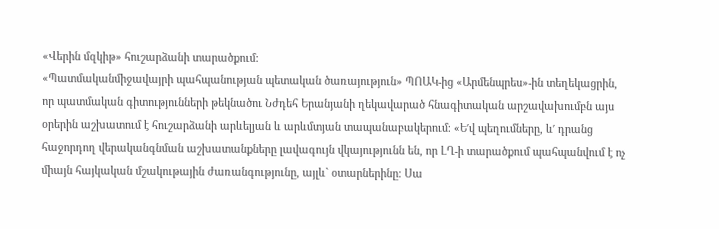«Վերին մզկիթ» հուշարձանի տարածքում:
«Պատմականմիջավայրի պահպանության պետական ծառայություն» ՊՈԱԿ-ից «Արմենպրես»-ին տեղեկացրին, որ պատմական գիտությունների թեկնածու Նժդեհ Երանյանի ղեկավարած հնագիտական արշավախումբն այս օրերին աշխատում է հուշարձանի արևելյան և արևմտյան տապանաբակերում։ «Ե′վ պեղումները, և′ դրանց հաջորդող վերականգնման աշխատանքները լավագույն վկայությունն են, որ ԼՂ-ի տարածքում պահպանվում է ոչ միայն հայկական մշակութային ժառանգությունը, այլև` օտարներինը։ Սա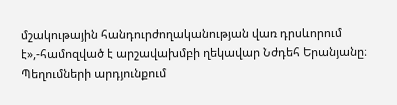մշակութային հանդուրժողականության վառ դրսևորում է»,-համոզված է արշավախմբի ղեկավար Նժդեհ Երանյանը։ Պեղումների արդյունքում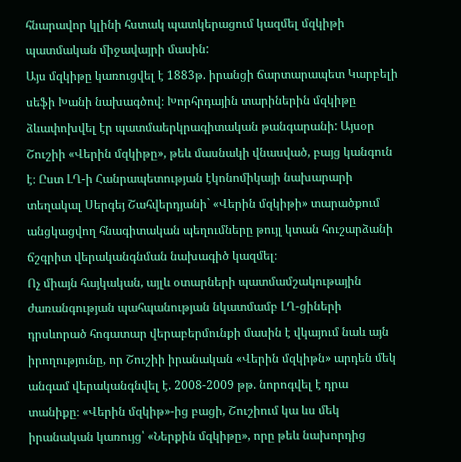հնարավոր կլինի հստակ պատկերացում կազմել մզկիթի պատմական միջավայրի մասին:
Այս մզկիթը կառուցվել է 1883թ. իրանցի ճարտարապետ Կարբելի սեֆի Խանի նախագծով։ Խորհրդային տարիներին մզկիթը ձևափոխվել էր պատմաերկրագիտական թանգարանի: Այսօր Շուշիի «Վերին մզկիթը», թեև մասնակի վնասված, բայց կանգուն է։ Ըստ ԼՂ-ի Հանրապետության էկոնոմիկայի նախարարի տեղակալ Սերգեյ Շահվերդյանի` «Վերին մզկիթի» տարածքում անցկացվող հնագիտական պեղումները թույլ կտան հուշարձանի ճշգրիտ վերականգնման նախագիծ կազմել։
Ոչ միայն հայկական, այլև օտարների պատմամշակութային ժառանգության պահպանության նկատմամբ ԼՂ-ցիների դրսևորած հոգատար վերաբերմունքի մասին է վկայում նաև այն իրողությունը, որ Շուշիի իրանական «Վերին մզկիթն» արդեն մեկ անգամ վերականգնվել է. 2008-2009 թթ. նորոգվել է դրա տանիքը։ «Վերին մզկիթ»-ից բացի, Շուշիում կա ևս մեկ իրանական կառույց՝ «Ներքին մզկիթը», որը թեև նախորդից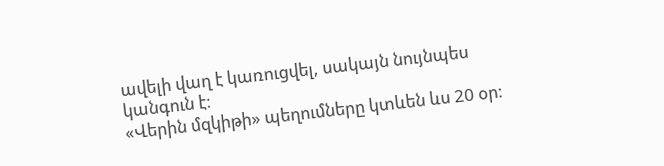ավելի վաղ է կառուցվել, սակայն նույնպես կանգուն է։
«Վերին մզկիթի» պեղումները կտևեն ևս 20 օր։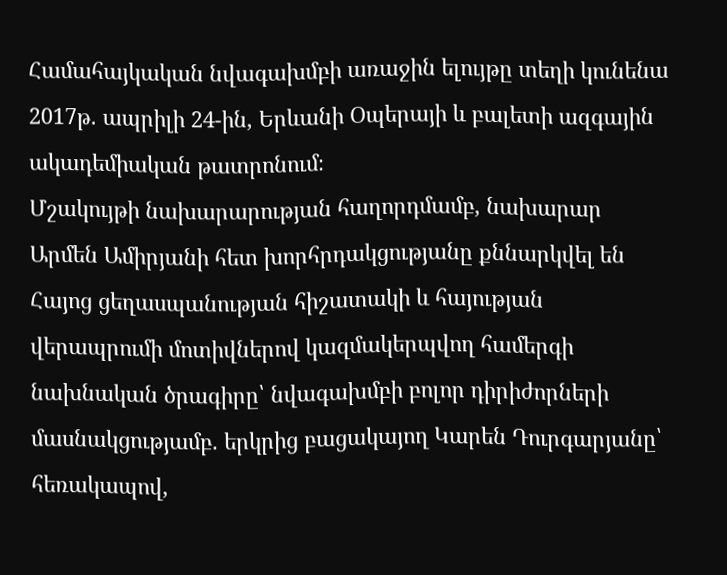Համահայկական նվագախմբի առաջին ելույթը տեղի կունենա 2017թ. ապրիլի 24-ին, Երևանի Օպերայի և բալետի ազգային ակադեմիական թատրոնում։
Մշակույթի նախարարության հաղորդմամբ, նախարար Արմեն Ամիրյանի հետ խորհրդակցությանը քննարկվել են Հայոց ցեղասպանության հիշատակի և հայության վերապրումի մոտիվներով կազմակերպվող համերգի նախնական ծրագիրը՝ նվագախմբի բոլոր դիրիժորների մասնակցությամբ. երկրից բացակայող Կարեն Դուրգարյանը՝ հեռակապով,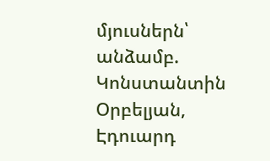մյուսներն՝ անձամբ. Կոնստանտին Օրբելյան, Էդուարդ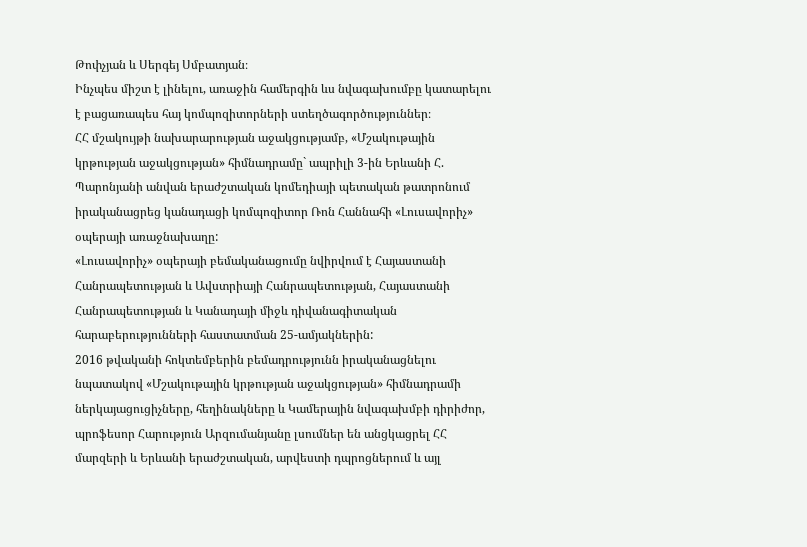Թոփչյան և Սերգեյ Սմբատյան։
Ինչպես միշտ է լինելու, առաջին համերգին ևս նվագախումբը կատարելու է բացառապես հայ կոմպոզիտորների ստեղծագործություններ։
ՀՀ մշակույթի նախարարության աջակցությամբ, «Մշակութային կրթության աջակցության» հիմնադրամը` ապրիլի 3-ին Երևանի Հ. Պարոնյանի անվան երաժշտական կոմեդիայի պետական թատրոնում իրականացրեց կանադացի կոմպոզիտոր Ռոն Հաննահի «Լուսավորիչ» օպերայի առաջնախաղը:
«Լուսավորիչ» օպերայի բեմականացումը նվիրվում է Հայաստանի Հանրապետության և Ավստրիայի Հանրապետության, Հայաստանի Հանրապետության և Կանադայի միջև դիվանագիտական հարաբերությունների հաստատման 25-ամյակներին:
2016 թվականի հոկտեմբերին բեմադրությունն իրականացնելու նպատակով «Մշակութային կրթության աջակցության» հիմնադրամի ներկայացուցիչները, հեղինակները և Կամերային նվագախմբի դիրիժոր, պրոֆեսոր Հարություն Արզումանյանը լսումներ են անցկացրել ՀՀ մարզերի և Երևանի երաժշտական, արվեստի դպրոցներում և այլ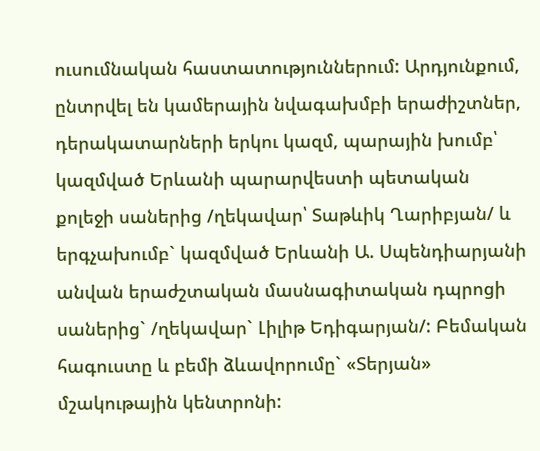ուսումնական հաստատություններում: Արդյունքում, ընտրվել են կամերային նվագախմբի երաժիշտներ, դերակատարների երկու կազմ, պարային խումբ՝ կազմված Երևանի պարարվեստի պետական քոլեջի սաներից /ղեկավար՝ Տաթևիկ Ղարիբյան/ և երգչախումբ` կազմված Երևանի Ա. Սպենդիարյանի անվան երաժշտական մասնագիտական դպրոցի սաներից` /ղեկավար` Լիլիթ Եդիգարյան/: Բեմական հագուստը և բեմի ձևավորումը` «Տերյան» մշակութային կենտրոնի: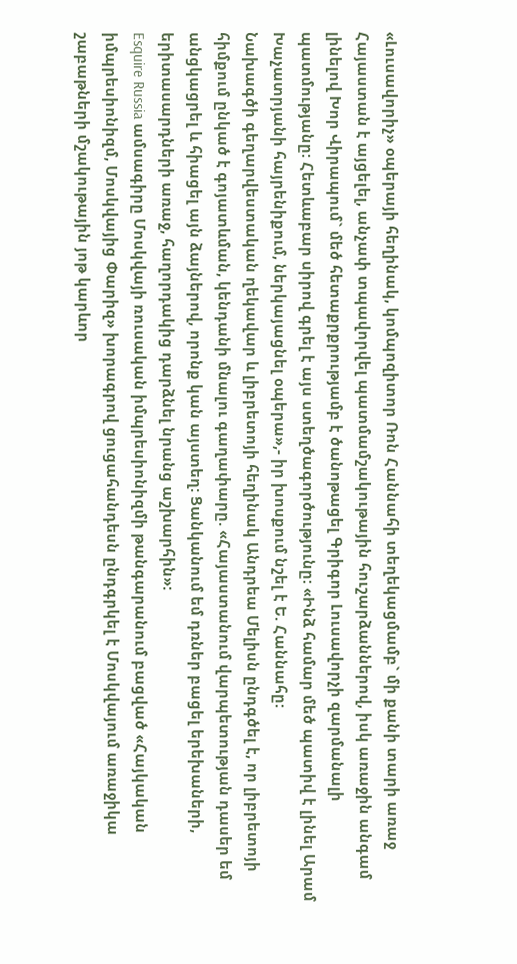«Լուսավորիչ» օպերայի հեղինակ, կոմպոզիտոր Ռոն Հաննահի տեղեկացմամբ` մի քանի տարի առաջ Հայաստան է այցելել, անչափ տպավորվել պատմամշակութային հուշարձաններով, իսկ առաջին անգամ լինելով Խոր Վիրապում` մեծ հետաքրքրությամբ է ծանոթացել Գրիգոր Լուսավորչի զարմանալի պատմությանը: Հետևաբար սիրով գրել է այս ստեղծագործությունը: «Ինձ համար մեծ պատիվ է լինել Արամ Խաչատրյանի հայրենիքում, ներկայացնել օպերա»,- իր խոսքում նշել է Ե. Հաննահը:
Նախագծի գեղարվեստական ղեկավար և լիբրետոյի հեղինակ Անդրեա Մելիսն ընդգծել է, որ լիբրետոյի հիմքում ընկած է գոյատևման, կենդանի մնալու գաղափարը. «Հայաստանում վարպետության դասեր եմ անցկացրել և հիացել այն ձայներով, որոնք կան այստեղ: Ցանկանում եմ դռներ բացել երեխաների, երիտասարդների առաջ, հաղորդակից դարձնել նրանց աշխարհին»:
Esquire Russia ամսագիրը Մոսկվայի ռուսական իմպրեսիոնիզմի թանգարանում բացված «Հայկական իմպրեսիոնիզմ, Մոսկվայից Փարիզ» խորագրով ցուցահանդեսն ընդգրկել է Մոսկվայում առաջիկա շաբաթների մշակութային յոթ կարևոր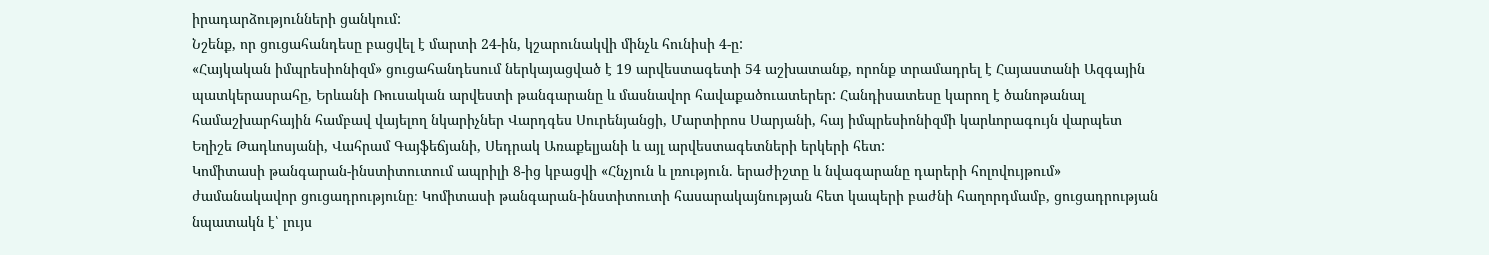իրադարձությունների ցանկում:
Նշենք, որ ցուցահանդեսը բացվել է մարտի 24-ին, կշարունակվի մինչև հունիսի 4-ը:
«Հայկական իմպրեսիոնիզմ» ցուցահանդեսում ներկայացված է 19 արվեստագետի 54 աշխատանք, որոնք տրամադրել է Հայաստանի Ազգային պատկերասրահը, Երևանի Ռուսական արվեստի թանգարանը և մասնավոր հավաքածուատերեր: Հանդիսատեսը կարող է ծանոթանալ համաշխարհային համբավ վայելող նկարիչներ Վարդգես Սուրենյանցի, Մարտիրոս Սարյանի, հայ իմպրեսիոնիզմի կարևորագույն վարպետ Եղիշե Թադևոսյանի, Վահրամ Գայֆեճյանի, Սեդրակ Առաքելյանի և այլ արվեստագետների երկերի հետ:
Կոմիտասի թանգարան-ինստիտուտում ապրիլի 8-ից կբացվի «Հնչյուն և լռություն. երաժիշտը և նվագարանը դարերի հոլովույթում» ժամանակավոր ցուցադրությունը։ Կոմիտասի թանգարան-ինստիտուտի հասարակայնության հետ կապերի բաժնի հաղորդմամբ, ցուցադրության նպատակն է՝ լույս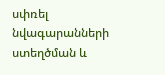սփռել նվագարանների ստեղծման և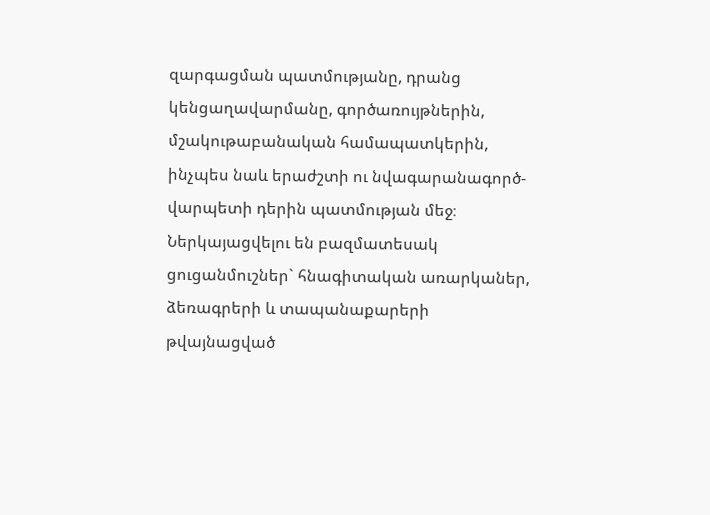զարգացման պատմությանը, դրանց կենցաղավարմանը, գործառույթներին, մշակութաբանական համապատկերին, ինչպես նաև երաժշտի ու նվագարանագործ-վարպետի դերին պատմության մեջ։ Ներկայացվելու են բազմատեսակ ցուցանմուշներ` հնագիտական առարկաներ, ձեռագրերի և տապանաքարերի թվայնացված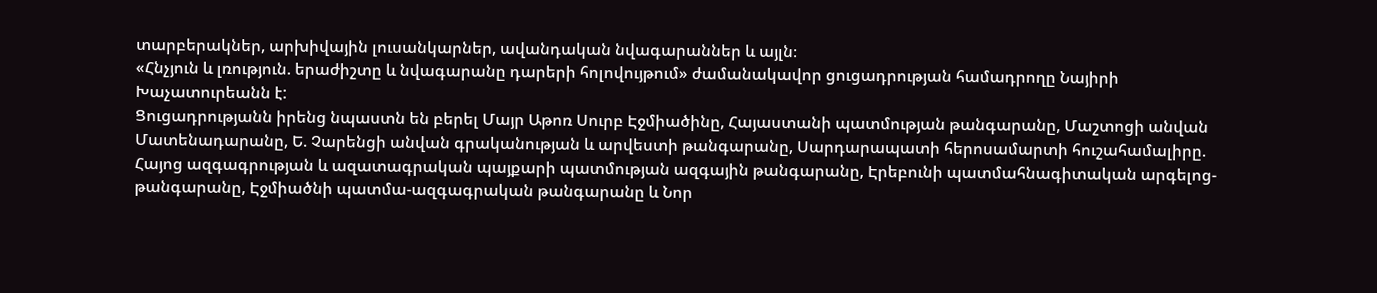տարբերակներ, արխիվային լուսանկարներ, ավանդական նվագարաններ և այլն։
«Հնչյուն և լռություն. երաժիշտը և նվագարանը դարերի հոլովույթում» ժամանակավոր ցուցադրության համադրողը Նայիրի Խաչատուրեանն է:
Ցուցադրությանն իրենց նպաստն են բերել Մայր Աթոռ Սուրբ Էջմիածինը, Հայաստանի պատմության թանգարանը, Մաշտոցի անվան Մատենադարանը, Ե. Չարենցի անվան գրականության և արվեստի թանգարանը, Սարդարապատի հերոսամարտի հուշահամալիրը. Հայոց ազգագրության և ազատագրական պայքարի պատմության ազգային թանգարանը, Էրեբունի պատմահնագիտական արգելոց-թանգարանը, Էջմիածնի պատմա-ազգագրական թանգարանը և Նոր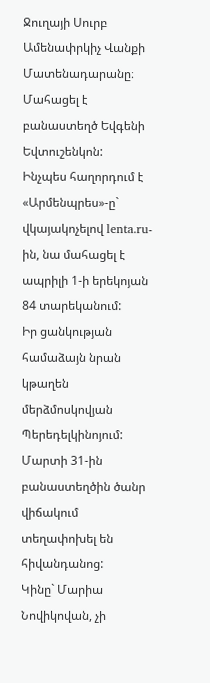Ջուղայի Սուրբ Ամենափրկիչ Վանքի Մատենադարանը։
Մահացել է բանաստեղծ Եվգենի Եվտուշենկոն:
Ինչպես հաղորդում է «Արմենպրես»-ը` վկայակոչելով lenta.ru-ին, նա մահացել է ապրիլի 1-ի երեկոյան 84 տարեկանում:
Իր ցանկության համաձայն նրան կթաղեն մերձմոսկովյան Պերեդելկինոյում:
Մարտի 31-ին բանաստեղծին ծանր վիճակում տեղափոխել են հիվանդանոց:
Կինը` Մարիա Նովիկովան, չի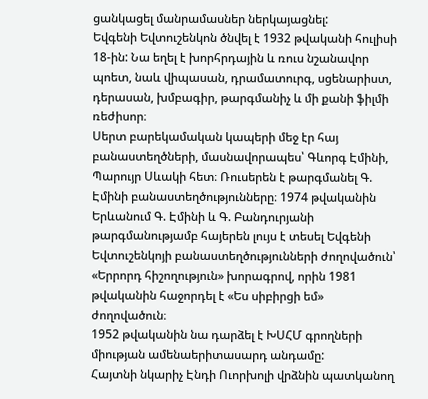ցանկացել մանրամասներ ներկայացնել:
Եվգենի Եվտուշենկոն ծնվել է 1932 թվականի հուլիսի 18-ին: Նա եղել է խորհրդային և ռուս նշանավոր պոետ, նաև վիպասան, դրամատուրգ, սցենարիստ, դերասան, խմբագիր, թարգմանիչ և մի քանի ֆիլմի ռեժիսոր։
Սերտ բարեկամական կապերի մեջ էր հայ բանաստեղծների, մասնավորապես՝ Գևորգ Էմինի, Պարույր Սևակի հետ։ Ռուսերեն է թարգմանել Գ. Էմինի բանաստեղծությունները։ 1974 թվականին Երևանում Գ. Էմինի և Գ. Բանդուրյանի թարգմանությամբ հայերեն լույս է տեսել Եվգենի Եվտուշենկոյի բանաստեղծությունների ժողովածուն՝ «Երրորդ հիշողություն» խորագրով, որին 1981 թվականին հաջորդել է «Ես սիբիրցի եմ» ժողովածուն։
1952 թվականին նա դարձել է ԽՍՀՄ գրողների միության ամենաերիտասարդ անդամը:
Հայտնի նկարիչ Էնդի Ուորխոլի վրձնին պատկանող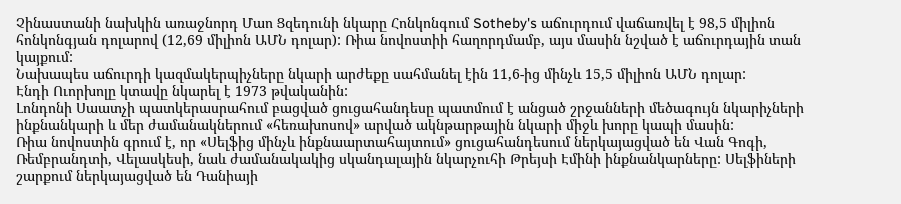Չինաստանի նախկին առաջնորդ Մաո Ցզեդունի նկարը Հոնկոնգում Sotheby's աճուրդում վաճառվել է 98,5 միլիոն հոնկոնգյան դոլարով (12,69 միլիոն ԱՄՆ դոլար): Ռիա նովոստիի հաղորդմամբ, այս մասին նշված է աճուրդային տան կայքում:
Նախապես աճուրդի կազմակերպիչները նկարի արժեքը սահմանել էին 11,6-ից մինչև 15,5 միլիոն ԱՄՆ դոլար:
Էնդի Ուորխոլը կտավը նկարել է 1973 թվականին:
Լոնդոնի Սաատչի պատկերասրահում բացված ցուցահանդեսը պատմում է անցած շրջանների մեծագույն նկարիչների ինքնանկարի և մեր ժամանակներում «հեռախոսով» արված ակնթարթային նկարի միջև խորը կապի մասին:
Ռիա նովոստին գրում է, որ «Սելֆից մինչև ինքնաարտահայտում» ցուցահանդեսում ներկայացված են Վան Գոգի, Ռեմբրանդտի, Վելասկեսի, նաև ժամանակակից սկանդալային նկարչուհի Թրեյսի Էմինի ինքնանկարները: Սելֆիների շարքում ներկայացված են Դանիայի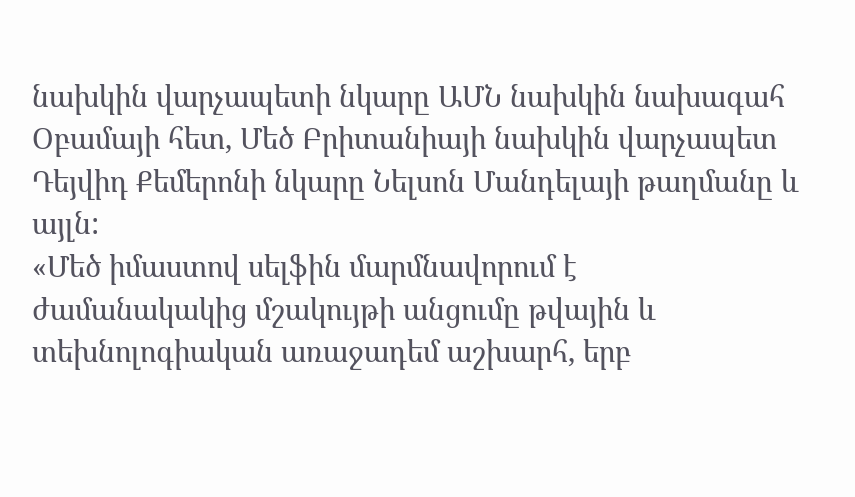նախկին վարչապետի նկարը ԱՄՆ նախկին նախագահ Օբամայի հետ, Մեծ Բրիտանիայի նախկին վարչապետ Դեյվիդ Քեմերոնի նկարը Նելսոն Մանդելայի թաղմանը և այլն:
«Մեծ իմաստով սելֆին մարմնավորում է ժամանակակից մշակույթի անցումը թվային և տեխնոլոգիական առաջադեմ աշխարհ, երբ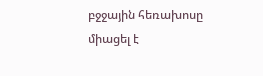բջջային հեռախոսը միացել է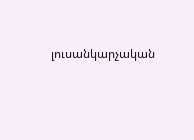լուսանկարչական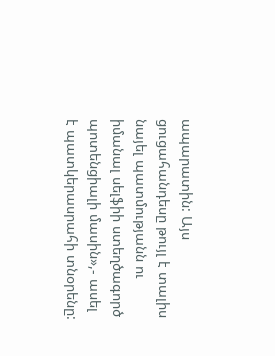ապարատին: Այս ցուցահանդեսը թույլ է տալիս նայել պատմությանն ու իմանալ սելֆիի ստեղծագործ պոտենցիալի մասին»,- ասել է պատկերասրահի տնօրենը: